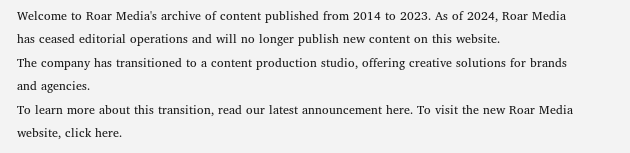Welcome to Roar Media's archive of content published from 2014 to 2023. As of 2024, Roar Media has ceased editorial operations and will no longer publish new content on this website.
The company has transitioned to a content production studio, offering creative solutions for brands and agencies.
To learn more about this transition, read our latest announcement here. To visit the new Roar Media website, click here.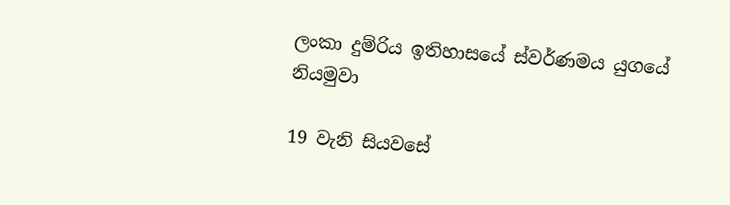ලංකා දුම්රිය ඉතිහාසයේ ස්වර්ණමය යුගයේ නියමුවා

19 වැනි සියවසේ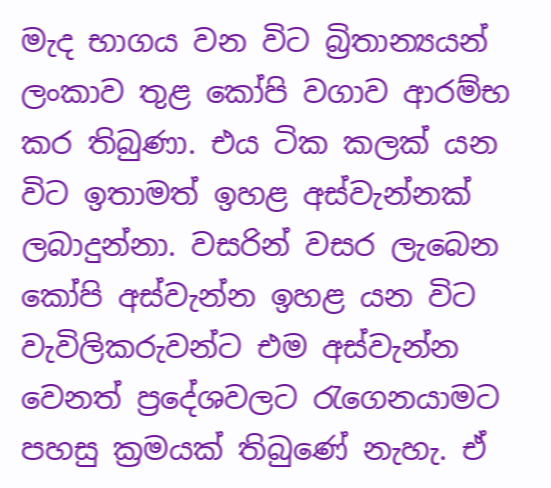මැද භාගය වන විට බ්‍රිතාන්‍යයන් ලංකාව තුළ කෝපි වගාව ආරම්භ කර තිබුණා. එය ටික කලක් යන විට ඉතාමත් ඉහළ අස්වැන්නක් ලබාදුන්නා. වසරින් වසර ලැබෙන කෝපි අස්වැන්න ඉහළ යන විට වැවිලිකරුවන්ට එම අස්වැන්න වෙනත් ප්‍රදේශවලට රැගෙනයාමට පහසු ක්‍රමයක් තිබුණේ නැහැ. ඒ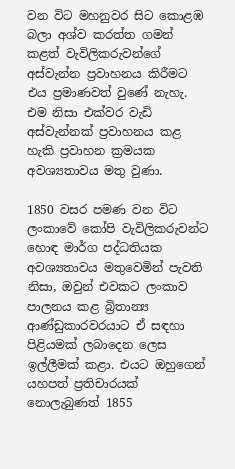වන විට මහනුවර සිට කොළඹ බලා අශ්ව කරත්ත ගමන් කළත් වැවිලිකරුවන්ගේ අස්වැන්න ප්‍රවාහනය කිරීමට එය ප්‍රමාණවත් වුණේ නැහැ. එම නිසා එක්වර වැඩි අස්වැන්නක් ප්‍රවාහනය කළ හැකි ප්‍රවාහන ක්‍රමයක අවශ්‍යතාවය මතු වුණා.

1850 වසර පමණ වන විට ලංකාවේ කෝපි වැවිලිකරුවන්ට හොඳ මාර්ග පද්ධතියක අවශ්‍යතාවය මතුවෙමින් පැවති නිසා, ඔවුන් එවකට ලංකාව පාලනය කළ බ්‍රිතාන්‍ය ආණ්ඩුකාරවරයාට ඒ සඳහා පිළියමක් ලබාදෙන ලෙස ඉල්ලීමක් කළා. එයට ඔහුගෙන් යහපත් ප්‍රතිචාරයක් නොලැබුණත් 1855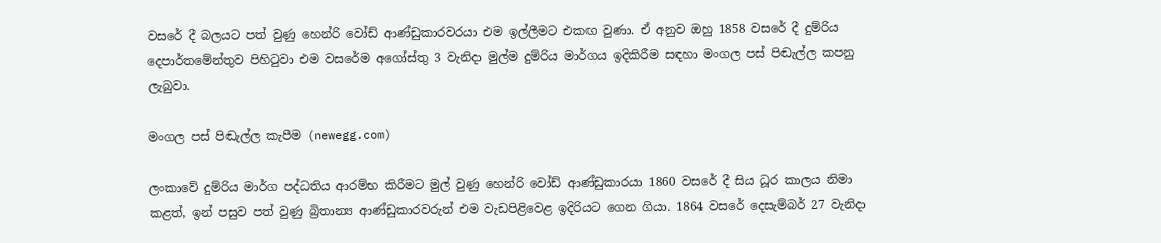වසරේ දී බලයට පත් වුණු හෙන්රි වෝඩ් ආණ්ඩුකාරවරයා එම ඉල්ලීමට එකඟ වුණා. ඒ අනුව ඔහු 1858 වසරේ දී දුම්රිය දෙපාර්තමේන්තුව පිහිටුවා එම වසරේම අගෝස්තු 3 වැනිදා මුල්ම දුම්රිය මාර්ගය ඉදිකිරීම සඳහා මංගල පස් පිඬැල්ල කපනු ලැබුවා.

මංගල පස් පිඬැල්ල කැපීම (newegg.com)

ලංකාවේ දුම්රිය මාර්ග පද්ධතිය ආරම්භ කිරීමට මුල් වුණු හෙන්රි වෝඩ් ආණ්ඩුකාරයා 1860 වසරේ දී සිය ධූර කාලය නිමා කළත්, ඉන් පසුව පත් වුණු බ්‍රිතාන්‍ය ආණ්ඩුකාරවරුන් එම වැඩපිළිවෙළ ඉදිරියට ගෙන ගියා. 1864 වසරේ දෙසැම්බර් 27 වැනිදා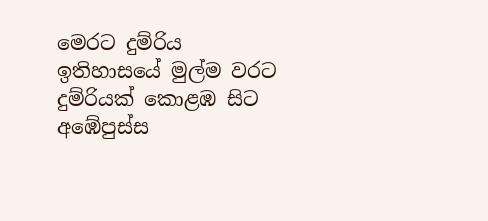මෙරට දුම්රිය ඉතිහාසයේ මුල්ම වරට දුම්රියක් කොළඹ සිට අඹේපුස්ස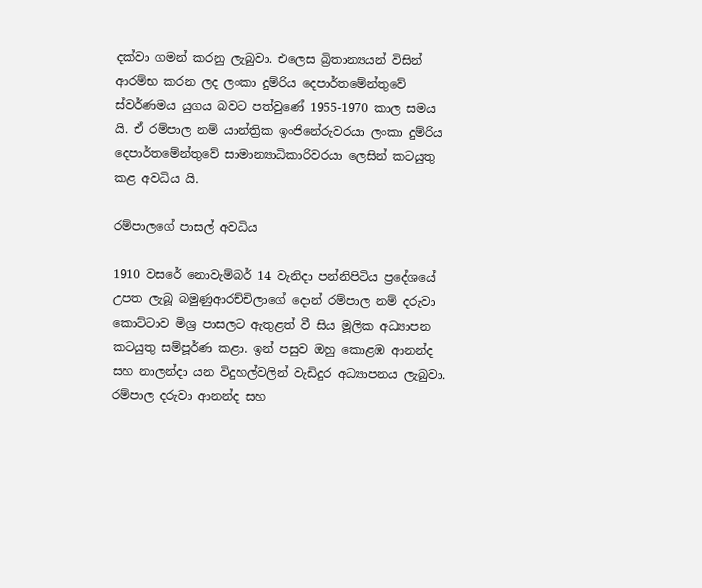දක්වා ගමන් කරනු ලැබුවා. එලෙස බ්‍රිතාන්‍යයන් විසින් ආරම්භ කරන ලද ලංකා දුම්රිය දෙපාර්තමේන්තුවේ ස්වර්ණමය යුගය බවට පත්වුණේ 1955-1970 කාල සමය යි. ඒ රම්පාල නම් යාන්ත්‍රික ඉංජිනේරුවරයා ලංකා දුම්රිය දෙපාර්තමේන්තුවේ සාමාන්‍යාධිකාරිවරයා ලෙසින් කටයුතු කළ අවධිය යි.

රම්පාලගේ පාසල් අවධිය

1910 වසරේ නොවැම්බර් 14 වැනිදා පන්නිපිටිය ප්‍රදේශයේ උපත ලැබූ බමුණුආරච්චිලාගේ දොන් රම්පාල නම් දරුවා කොට්ටාව මිශ්‍ර පාසලට ඇතුළත් වී සිය මූලික අධ්‍යාපන කටයුතු සම්පූර්ණ කළා. ඉන් පසුව ඔහු කොළඹ ආනන්ද සහ නාලන්දා යන විදුහල්වලින් වැඩිදුර අධ්‍යාපනය ලැබුවා. රම්පාල දරුවා ආනන්ද සහ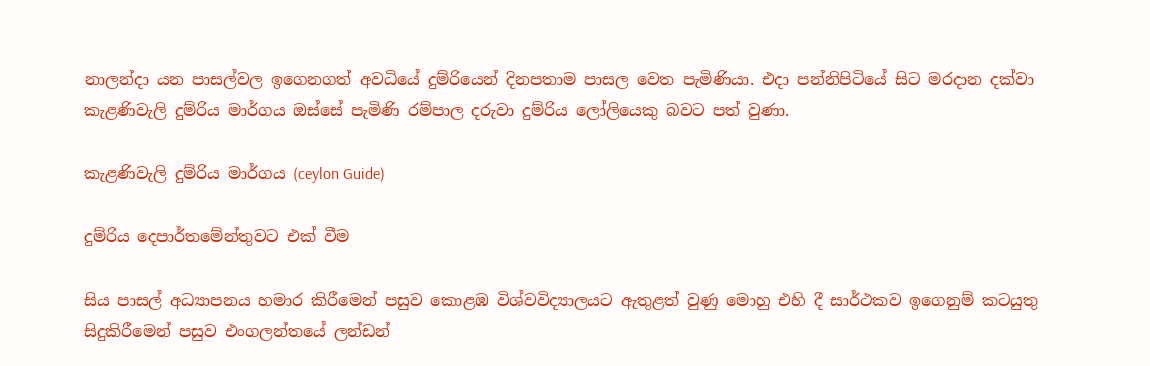නාලන්දා යන පාසල්වල ඉගෙනගත් අවධියේ දුම්රියෙන් දිනපතාම පාසල වෙත පැමිණියා. එදා පන්නිපිටියේ සිට මරදාන දක්වා කැළණිවැලි දුම්රිය මාර්ගය ඔස්සේ පැමිණි රම්පාල දරුවා දුම්රිය ලෝලියෙකු බවට පත් වුණා.

කැළණිවැලි දුම්රිය මාර්ගය (ceylon Guide)

දුම්රිය දෙපාර්තමේන්තුවට එක් වීම

සිය පාසල් අධ්‍යාපනය හමාර කිරීමෙන් පසුව කොළඹ විශ්වවිද්‍යාලයට ඇතුළත් වුණු මොහු එහි දී සාර්ථකව ඉගෙනුම් කටයුතු සිදුකිරීමෙන් පසුව එංගලන්තයේ ලන්ඩන්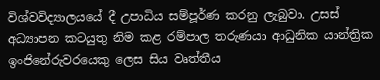විශ්වවිද්‍යාලයයේ දී උපාධිය සම්පූර්ණ කරනු ලැබුවා. උසස් අධ්‍යාපන කටයුතු නිම කළ රම්පාල තරුණයා ආධුනික යාන්ත්‍රික ඉංජිනේරුවරයෙකු ලෙස සිය වෘත්තීය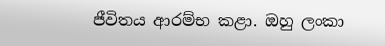ජීවිතය ආරම්භ කළා. ඔහු ලංකා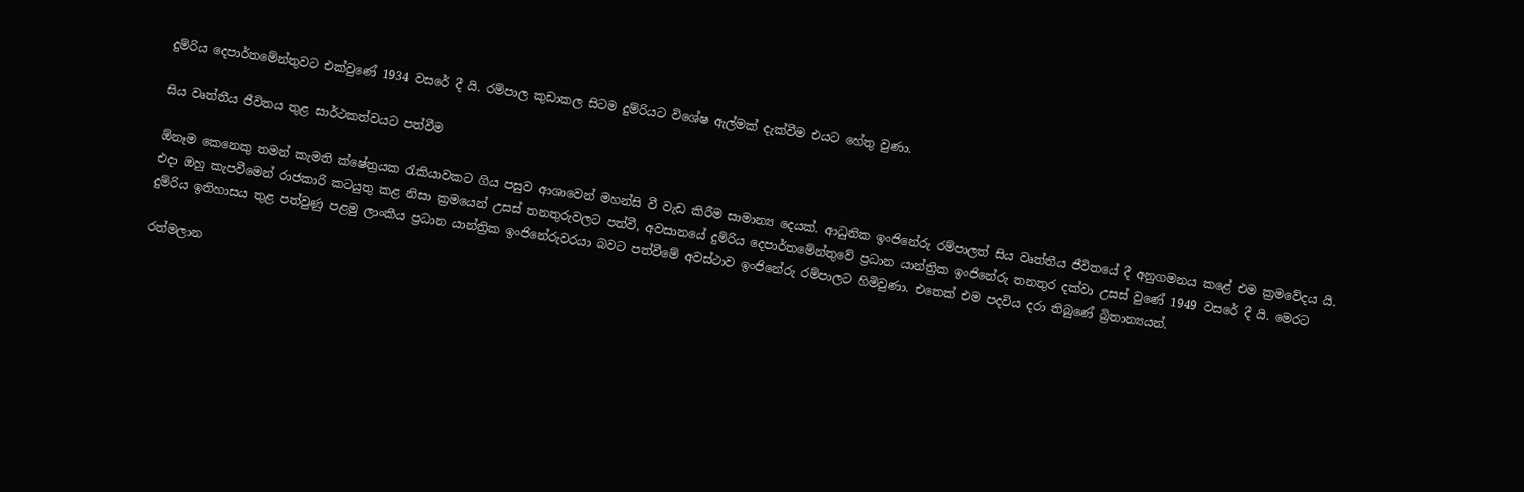දුම්රිය දෙපාර්තමේන්තුවට එක්වුණේ 1934 වසරේ දී යි. රම්පාල කුඩාකල සිටම දුම්රියට විශේෂ ඇල්මක් දැක්වීම එයට හේතු වුණා.

සිය වෘත්තීය ජීවිතය තුළ සාර්ථකත්වයට පත්වීම

ඕනෑම කෙනෙකු තමන් කැමති ක්ෂේත්‍රයක රැකියාවකට ගිය පසුව ආශාවෙන් මහන්සි වී වැඩ කිරීම සාමාන්‍ය දෙයක්. ආධුනික ඉංජිනේරු රම්පාලත් සිය වෘත්තීය ජීවිතයේ දී අනුගමනය කළේ එම ක්‍රමවේදය යි. එදා ඔහු කැපවීමෙන් රාජකාරි කටයුතු කළ නිසා ක්‍රමයෙන් උසස් තනතුරුවලට පත්වී, අවසානයේ දුම්රිය දෙපාර්තමේන්තුවේ ප්‍රධාන යාන්ත්‍රික ඉංජිනේරු තනතුර දක්වා උසස් වුණේ 1949 වසරේ දී යි. මෙරට දුම්රිය ඉතිහාසය තුළ පත්වුණු පළමු ලාංකීය ප්‍රධාන යාන්ත්‍රික ඉංජිනේරුවරයා බවට පත්වීමේ අවස්ථාව ඉංජිනේරු රම්පාලට හිමිවුණා. එතෙක් එම පදවිය දරා තිබුණේ බ්‍රිතාන්‍යයන්.

රත්මලාන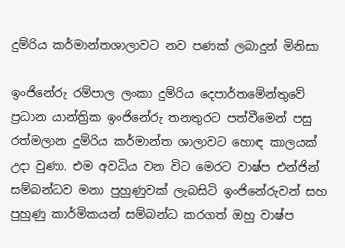දුම්රිය කර්මාන්තශාලාවට නව පණක් ලබාදුන් මිනිසා

ඉංජිනේරු රම්පාල ලංකා දුම්රිය දෙපාර්තමේන්තුවේ ප්‍රධාන යාන්ත්‍රික ඉංජිනේරු තනතුරට පත්වීමෙන් පසු රත්මලාන දුම්රිය කර්මාන්ත ශාලාවට හොඳ කාලයක් උදා වුණා. එම අවධිය වන විට මෙරට වාෂ්ප එන්ජින් සම්බන්ධව මනා පුහුණුවක් ලැබසිටි ඉංජිනේරුවන් සහ පුහුණු කාර්මිකයන් සම්බන්ධ කරගත් ඔහු වාෂ්ප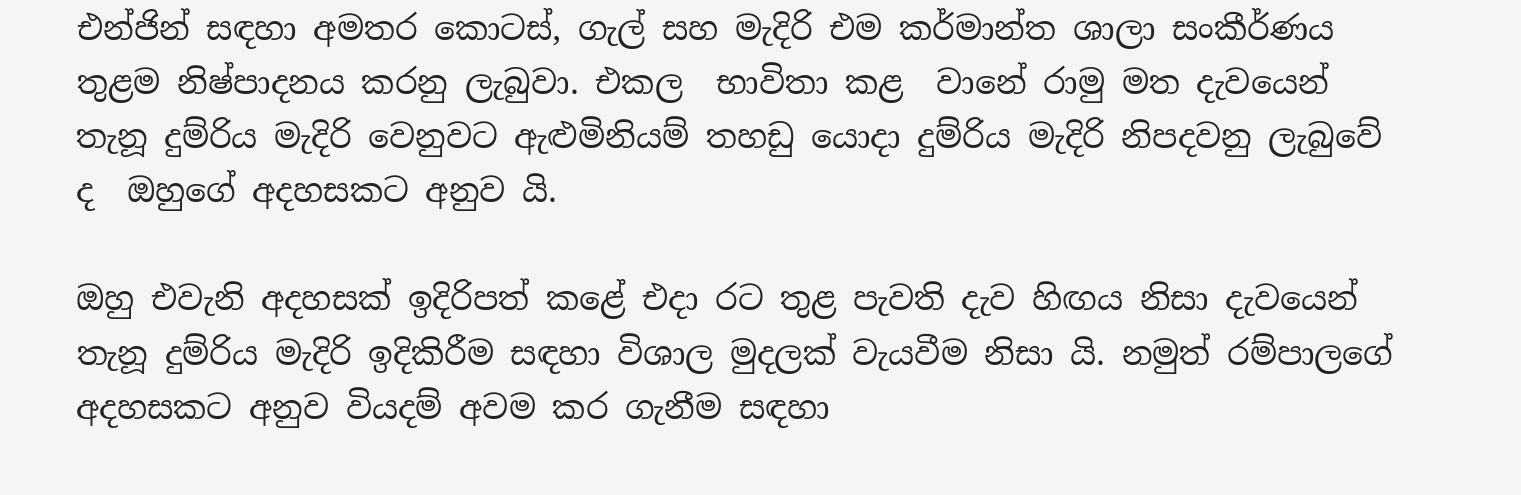එන්ජින් සඳහා අමතර කොටස්, ගැල් සහ මැදිරි එම කර්මාන්ත ශාලා සංකීර්ණය තුළම නිෂ්පාදනය කරනු ලැබුවා. එකල  භාවිතා කළ  වානේ රාමු මත දැවයෙන් තැනූ දුම්රිය මැදිරි වෙනුවට ඇළුමිනියම් තහඩු යොදා දුම්රිය මැදිරි නිපදවනු ලැබුවේ ද  ඔහුගේ අදහසකට අනුව යි.

ඔහු එවැනි අදහසක් ඉදිරිපත් කළේ එදා රට තුළ පැවති දැව හිඟය නිසා දැවයෙන් තැනූ දුම්රිය මැදිරි ඉදිකිරීම සඳහා විශාල මුදලක් වැයවීම නිසා යි. නමුත් රම්පාලගේ අදහසකට අනුව වියදම් අවම කර ගැනීම සඳහා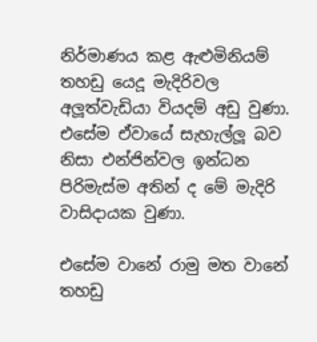නිර්මාණය කළ ඇළුමිනියම් තහඩු යෙදූ මැදිරිවල අලූත්වැඩියා වියදම් අඩු වුණා. එසේම ඒවායේ සැහැල්ලූ බව නිසා එන්ජින්වල ඉන්ධන පිරිමැස්ම අතින් ද මේ මැදිරි වාසිදායක වුණා.

එසේම වානේ රාමු මත වානේ තහඩු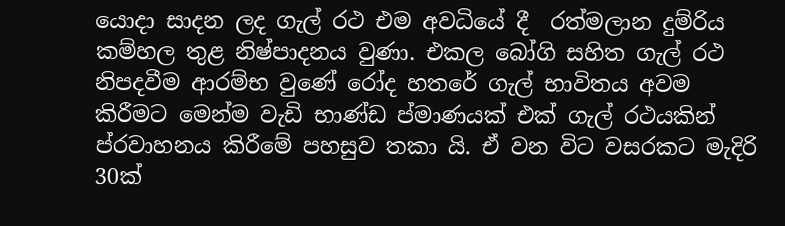යොදා සාදන ලද ගැල් රථ එම අවධියේ දී  රත්මලාන දුම්රිය කම්හල තුළ නිෂ්පාදනය වුණා. එකල බෝගි සහිත ගැල් රථ නිපදවීම ආරම්භ වුණේ රෝද හතරේ ගැල් භාවිතය අවම කිරීමට මෙන්ම වැඩි භාණ්ඩ ප්මාණයක් එක් ගැල් රථයකින් ප්රවාහනය කිරීමේ පහසුව තකා යි. ඒ වන විට වසරකට මැදිරි 30ක්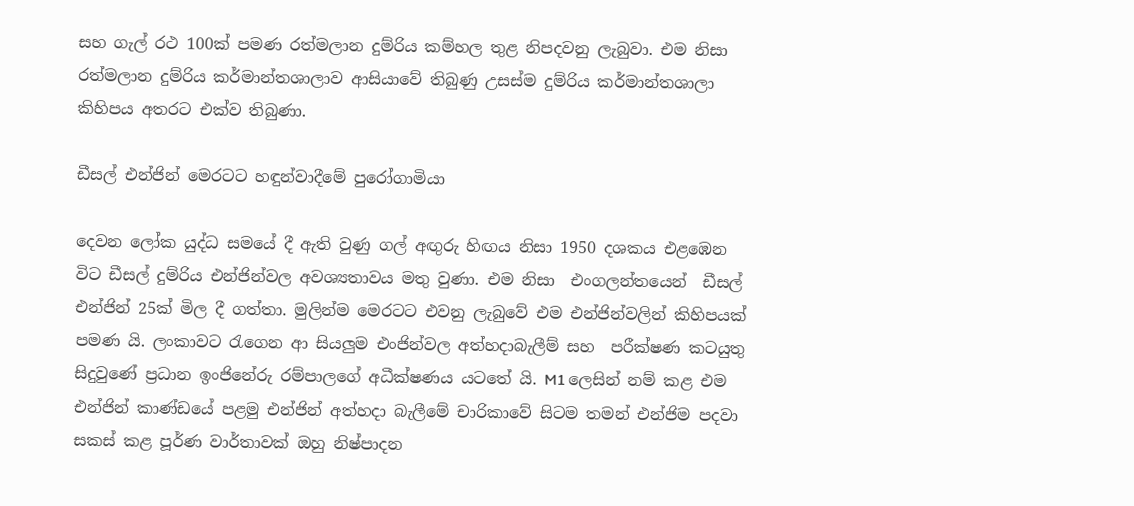සහ ගැල් රථ 100ක් පමණ රත්මලාන දුම්රිය කම්හල තුළ නිපදවනු ලැබුවා. එම නිසා රත්මලාන දුම්රිය කර්මාන්තශාලාව ආසියාවේ තිබුණු උසස්ම දුම්රිය කර්මාන්තශාලා කිහිපය අතරට එක්ව තිබුණා.

ඩීසල් එන්ජින් මෙරටට හඳුන්වාදීමේ පුරෝගාමියා

දෙවන ලෝක යුද්ධ සමයේ දී ඇති වුණු ගල් අඟුරු හිඟය නිසා 1950 දශකය එළඹෙන විට ඩීසල් දුම්රිය එන්ජින්වල අවශ්‍යතාවය මතු වුණා. එම නිසා  එංගලන්තයෙන්  ඩීසල් එන්ජින් 25ක් මිල දී ගත්තා. මුලින්ම මෙරටට එවනු ලැබුවේ එම එන්ජින්වලින් කිහිපයක් පමණ යි. ලංකාවට රැගෙන ආ සියලුම එංජින්වල අත්හදාබැලීම් සහ  පරීක්ෂණ කටයුතු සිදුවුණේ ප්‍රධාන ඉංජිනේරු රම්පාලගේ අධීක්ෂණය යටතේ යි. M1 ලෙසින් නම් කළ එම එන්ජින් කාණ්ඩයේ පළමු එන්ජින් අත්හදා බැලීමේ චාරිකාවේ සිටම තමන් එන්ජිම පදවා සකස් කළ පූර්ණ වාර්තාවක් ඔහු නිෂ්පාදන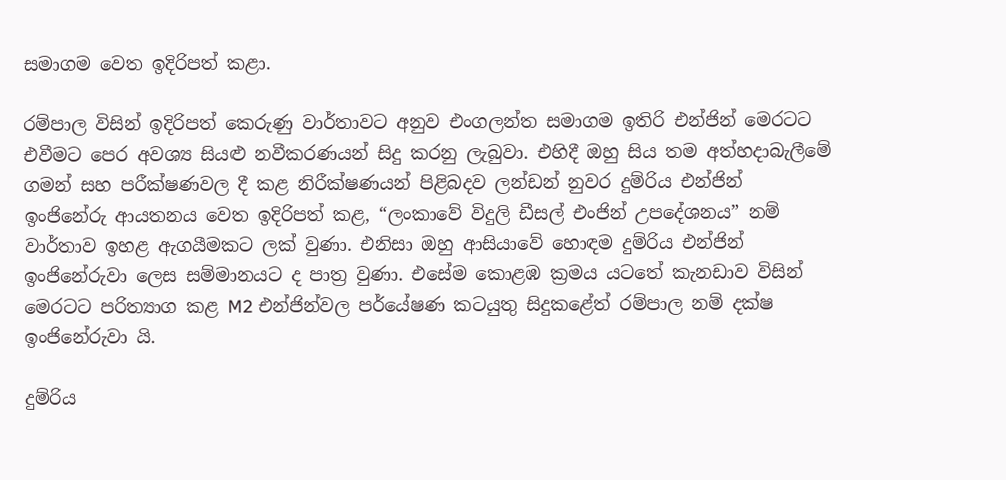සමාගම වෙත ඉදිරිපත් කළා.

රම්පාල විසින් ඉදිරිපත් කෙරුණු වාර්තාවට අනුව එංගලන්ත සමාගම ඉතිරි එන්ජින් මෙරටට එවීමට පෙර අවශ්‍ය සියළු නවීකරණයන් සිදු කරනු ලැබුවා. එහිදී ඔහු සිය තම අත්හදාබැලීමේ ගමන් සහ පරීක්ෂණවල දී කළ නිරීක්ෂණයන් පිළිබදව ලන්ඩන් නුවර දුම්රිය එන්ජින් ඉංජිනේරු ආයතනය වෙත ඉදිරිපත් කළ, “ලංකාවේ විදුලි ඩීසල් එංජින් උපදේශනය” නම් වාර්තාව ඉහළ ඇගයීමකට ලක් වුණා. එනිසා ඔහු ආසියාවේ හොඳම දුම්රිය එන්ජින් ඉංජිනේරුවා ලෙස සම්මානයට ද පාත්‍ර වුණා. එසේම කොළඹ ක්‍රමය යටතේ කැනඩාව විසින් මෙරටට පරිත්‍යාග කළ M2 එන්ජින්වල පර්යේෂණ කටයුතු සිදුකළේත් රම්පාල නම් දක්ෂ ඉංජිනේරුවා යි.

දුම්රිය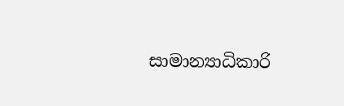සාමාන්‍යාධිකාරි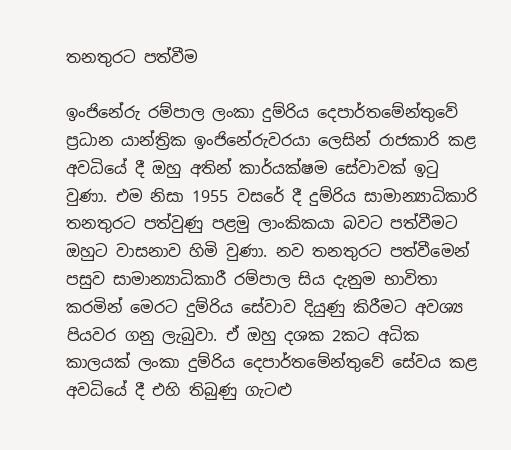තනතුරට පත්වීම

ඉංජිනේරු රම්පාල ලංකා දුම්රිය දෙපාර්තමේන්තුවේ ප්‍රධාන යාන්ත්‍රික ඉංජිනේරුවරයා ලෙසින් රාජකාරි කළ අවධියේ දී ඔහු අතින් කාර්යක්ෂම සේවාවක් ඉටු වුණා. එම නිසා 1955 වසරේ දී දුම්රිය සාමාන්‍යාධිකාරි තනතුරට පත්වුණු පළමු ලාංකිකයා බවට පත්වීමට ඔහුට වාසනාව හිමි වුණා. නව තනතුරට පත්වීමෙන් පසුව සාමාන්‍යාධිකාරී රම්පාල සිය දැනුම භාවිතා කරමින් මෙරට දුම්රිය සේවාව දියුණු කිරීමට අවශ්‍ය පියවර ගනු ලැබුවා. ඒ ඔහු දශක 2කට අධික කාලයක් ලංකා දුම්රිය දෙපාර්තමේන්තුවේ සේවය කළ අවධියේ දී එහි තිබුණු ගැටළු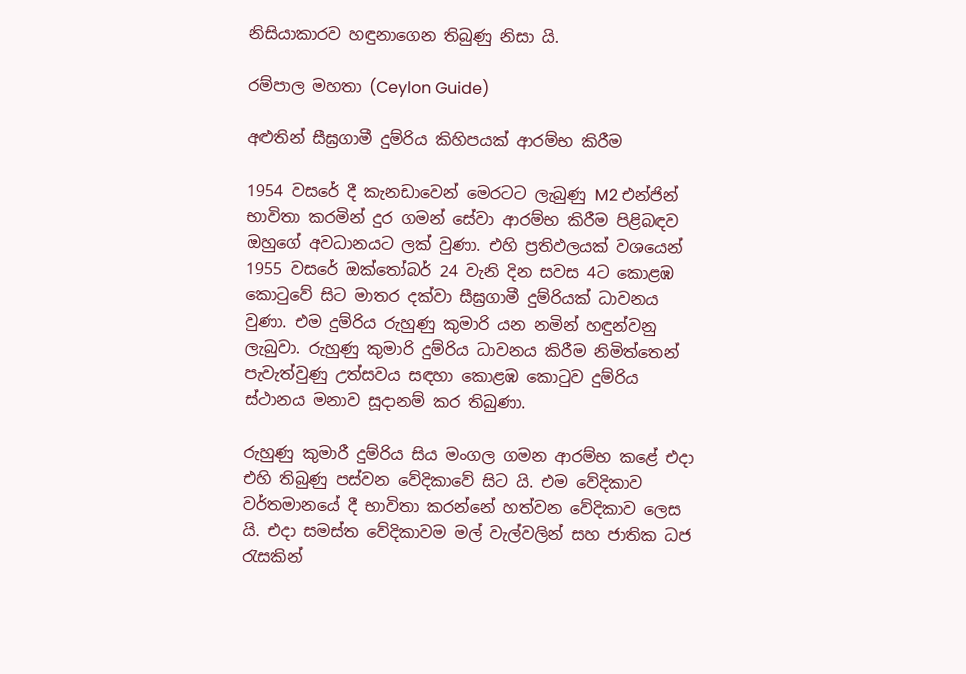නිසියාකාරව හඳුනාගෙන තිබුණු නිසා යි.

රම්පාල මහතා (Ceylon Guide)

අළුතින් සීඝ්‍රගාමී දුම්රිය කිහිපයක් ආරම්භ කිරීම

1954 වසරේ දී කැනඩාවෙන් මෙරටට ලැබුණු M2 එන්ජින් භාවිතා කරමින් දුර ගමන් සේවා ආරම්භ කිරීම පිළිබඳව ඔහුගේ අවධානයට ලක් වුණා. එහි ප්‍රතිඵලයක් වශයෙන් 1955 වසරේ ඔක්තෝබර් 24 වැනි දින සවස 4ට කොළඹ කොටුවේ සිට මාතර දක්වා සීඝ්‍රගාමී දුම්රියක් ධාවනය වුණා. එම දුම්රිය රුහුණු කුමාරි යන නමින් හඳුන්වනු ලැබුවා. රුහුණු කුමාරි දුම්රිය ධාවනය කිරීම නිමිත්තෙන් පැවැත්වුණු උත්සවය සඳහා කොළඹ කොටුව දුම්රිය ස්ථානය මනාව සූදානම් කර තිබුණා.

රුහුණු කුමාරී දුම්රිය සිය මංගල ගමන ආරම්භ කළේ එදා එහි තිබුණු පස්වන වේදිකාවේ සිට යි. එම වේදිකාව වර්තමානයේ දී භාවිතා කරන්නේ හත්වන වේදිකාව ලෙස යි. එදා සමස්ත වේදිකාවම මල් වැල්වලින් සහ ජාතික ධජ රැසකින්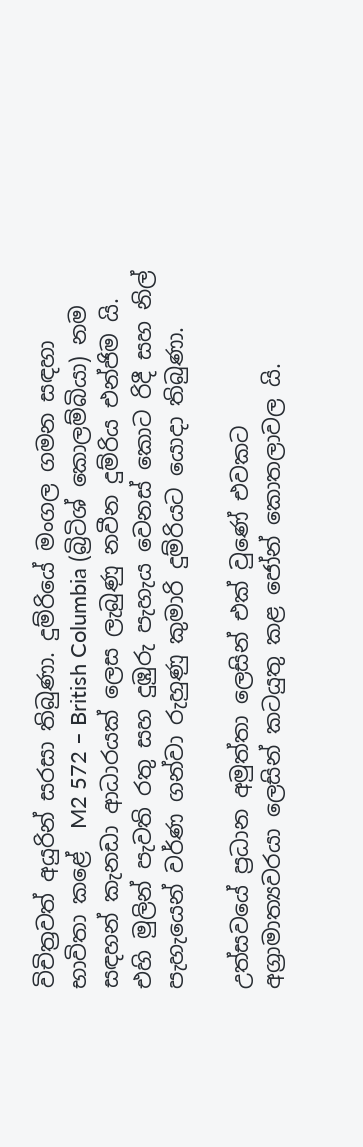විචිත්‍රවත් අයුරින් සරසා තිබුණා. දුම්රියේ මංගල ගමන සඳහා භාවිතා කළේ  M2 572 – British Columbia (බ්‍රිටිශ් කොලම්බියා) නම සඳහන් කැනඩා ආධාරයක් ලෙස ලැබුණු නවීන දුම්රිය එන්ජිම යි. එහි මුලින් පැවති රතු සහ දුඹුරු පැහැය වෙනස් කොට රිදී සහ නිල් පැහැයෙන් වර්ණ ගන්වා රුහුණු කුමාරි දුම්රියට යොදා තිබුණා.

උත්සවයේ ප්‍රධාන අමුත්තා ලෙසින් එක් වුණේ එවකට අග්‍රාමාත්‍යවරයා ලෙසින් කටයුතු කළ ජෝන් කොතලාවල යි.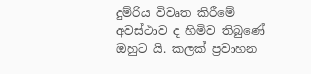දුම්රිය විවෘත කිරීමේ අවස්ථාව ද හිමිව තිබුණේ ඔහුට යි. කලක් ප්‍රවාහන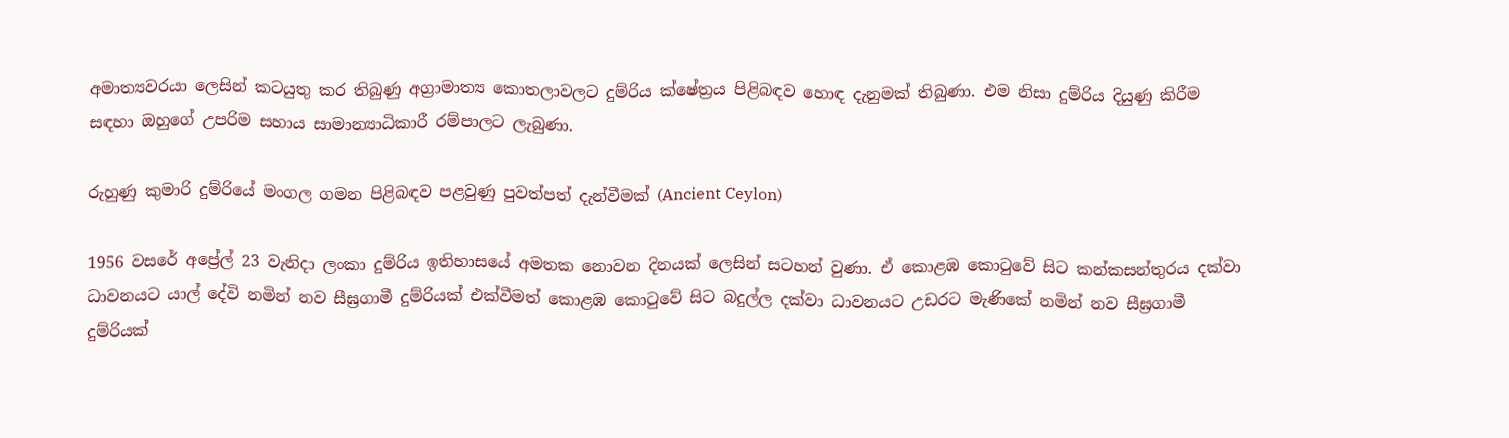අමාත්‍යවරයා ලෙසින් කටයුතු කර තිබුණු අග්‍රාමාත්‍ය කොතලාවලට දුම්රිය ක්ෂේත්‍රය පිළිබඳව හොඳ දැනුමක් තිබුණා. එම නිසා දුම්රිය දියුණු කිරීම සඳහා ඔහුගේ උපරිම සහාය සාමාන්‍යාධිකාරී රම්පාලට ලැබුණා.

රුහුණු කුමාරි දුම්රියේ මංගල ගමන පිළිබඳව පළවුණු පුවත්පත් දැන්වීමක් (Ancient Ceylon)

1956 වසරේ අප්‍රේල් 23 වැනිදා ලංකා දුම්රිය ඉතිහාසයේ අමතක නොවන දිනයක් ලෙසින් සටහන් වුණා. ඒ කොළඹ කොටුවේ සිට කන්කසන්තුරය දක්වා ධාවනයට යාල් දේවි නමින් නව සීඝ්‍රගාමී දුම්රියක් එක්වීමත් කොළඹ කොටුවේ සිට බදුල්ල දක්වා ධාවනයට උඩරට මැණිකේ නමින් නව සීඝ්‍රගාමී දුම්රියක්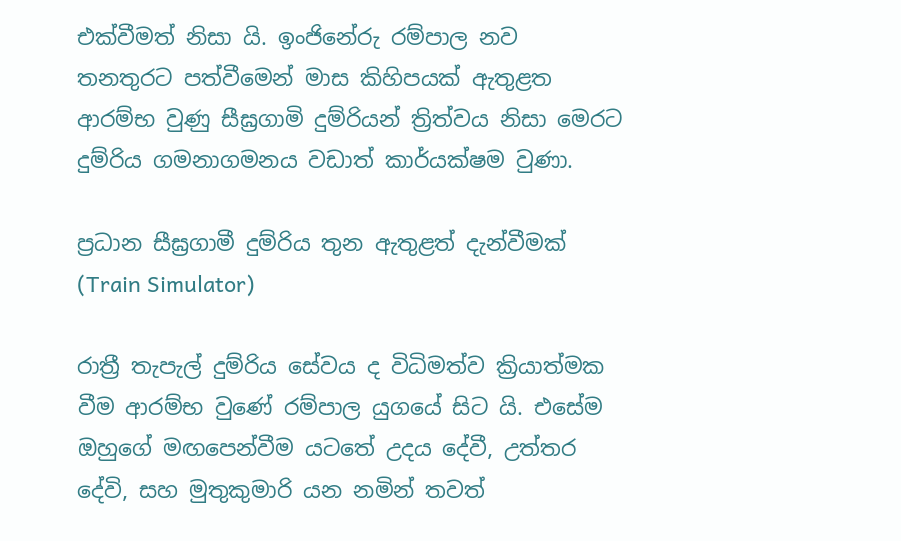එක්වීමත් නිසා යි. ඉංජිනේරු රම්පාල නව තනතුරට පත්වීමෙන් මාස කිහිපයක් ඇතුළත ආරම්භ වුණු සීඝ්‍රගාමි දුම්රියන් ත්‍රිත්වය නිසා මෙරට දුම්රිය ගමනාගමනය වඩාත් කාර්යක්ෂම වුණා.

ප්‍රධාන සීඝ්‍රගාමී දුම්රිය තුන ඇතුළත් දැන්වීමක් (Train Simulator)

රාත්‍රී තැපැල් දුම්රිය සේවය ද විධිමත්ව ක්‍රියාත්මක වීම ආරම්භ වුණේ රම්පාල යුගයේ සිට යි. එසේම ඔහුගේ මඟපෙන්වීම යටතේ උදය දේවී, උත්තර දේවි, සහ මුතුකුමාරි යන නමින් තවත්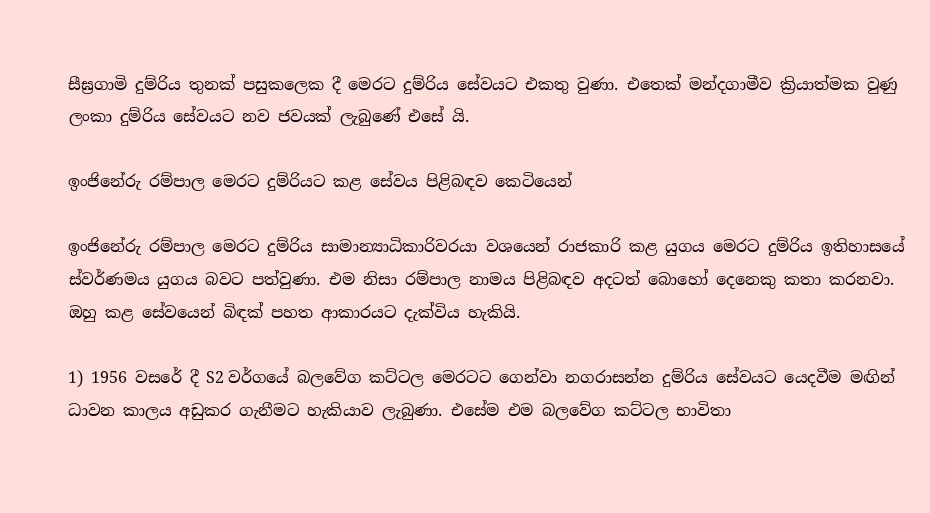සීඝ්‍රගාමි දුම්රිය තුනක් පසුකලෙක දී මෙරට දුම්රිය සේවයට එකතු වුණා. එතෙක් මන්දගාමීව ක්‍රියාත්මක වුණු ලංකා දුම්රිය සේවයට නව ජවයක් ලැබුණේ එසේ යි.

ඉංජිනේරු රම්පාල මෙරට දුම්රියට කළ සේවය පිළිබඳව කෙටියෙන්

ඉංජිනේරු රම්පාල මෙරට දුම්රිය සාමාන්‍යාධිකාරිවරයා වශයෙන් රාජකාරි කළ යුගය මෙරට දුම්රිය ඉතිහාසයේ ස්වර්ණමය යුගය බවට පත්වුණා. එම නිසා රම්පාල නාමය පිළිබඳව අදටත් බොහෝ දෙනෙකු කතා කරනවා. ඔහු කළ සේවයෙන් බිඳක් පහත ආකාරයට දැක්විය හැකියි.

1) 1956 වසරේ දී S2 වර්ගයේ බලවේග කට්ටල මෙරටට ගෙන්වා නගරාසන්න දුම්රිය සේවයට යෙදවීම මඟින් ධාවන කාලය අඩුකර ගැනීමට හැකියාව ලැබුණා. එසේම එම බලවේග කට්ටල භාවිතා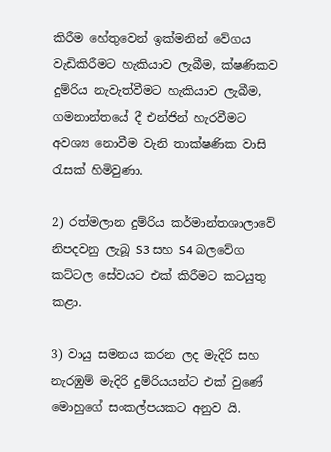කිරීම හේතුවෙන් ඉක්මනින් වේගය වැඩිකිරීමට හැකියාව ලැබීම, ක්ෂණිකව දුම්රිය නැවැත්වීමට හැකියාව ලැබීම, ගමනාන්තයේ දී එන්ජින් හැරවීමට අවශ්‍ය නොවීම වැනි තාක්ෂණික වාසි රැසක් හිමිවුණා.

2) රත්මලාන දුම්රිය කර්මාන්තශාලාවේ නිපදවනු ලැබූ S3 සහ S4 බලවේග කට්ටල සේවයට එක් කිරීමට කටයුතු කළා.

3) වායු සමනය කරන ලද මැදිරි සහ  නැරඹුම් මැදිරි දුම්රියයන්ට එක් වුණේ මොහුගේ සංකල්පයකට අනුව යි.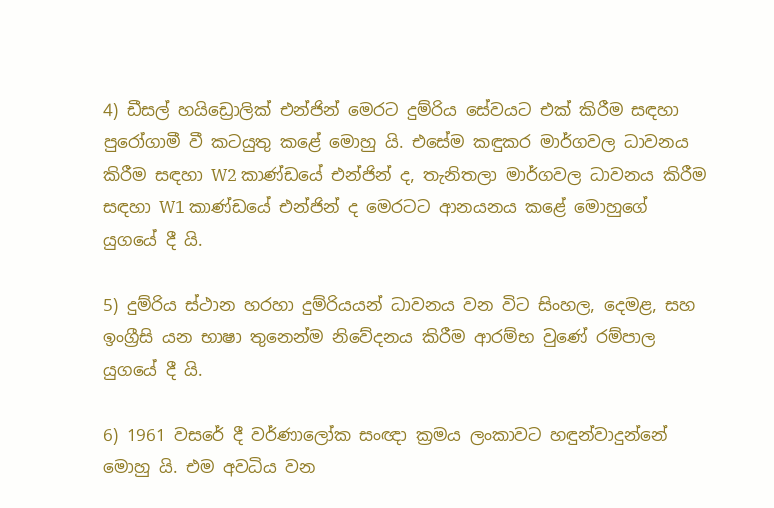4) ඩීසල් හයිඩ්‍රොලික් එන්ජින් මෙරට දුම්රිය සේවයට එක් කිරීම සඳහා පුරෝගාමී වී කටයුතු කළේ මොහු යි. එසේම කඳුකර මාර්ගවල ධාවනය කිරීම සඳහා W2 කාණ්ඩයේ එන්ජින් ද, තැනිතලා මාර්ගවල ධාවනය කිරීම සඳහා W1 කාණ්ඩයේ එන්ජින් ද මෙරටට ආනයනය කළේ මොහුගේ යුගයේ දී යි.

5) දුම්රිය ස්ථාන හරහා දුම්රියයන් ධාවනය වන විට සිංහල, දෙමළ, සහ ඉංග්‍රීසි යන භාෂා තුනෙන්ම නිවේදනය කිරීම ආරම්භ වුණේ රම්පාල යුගයේ දී යි.

6) 1961 වසරේ දී වර්ණාලෝක සංඥා ක්‍රමය ලංකාවට හඳුන්වාදුන්නේ මොහු යි. එම අවධිය වන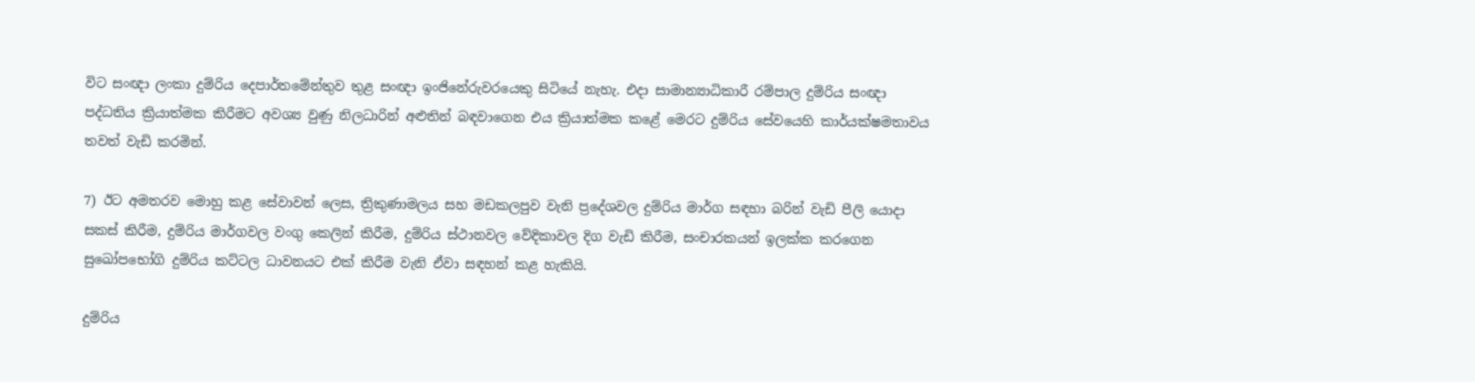විට සංඥා ලංකා දුම්රිය දෙපාර්තමේන්තුව තුළ සංඥා ඉංජිනේරුවරයෙකු සිටියේ නැහැ. එදා සාමාන්‍යාධිකාරී රම්පාල දුම්රිය සංඥා පද්ධතිය ක්‍රියාත්මක කිරීමට අවශ්‍ය වුණු නිලධාරින් අළුතින් බඳවාගෙන එය ක්‍රියාත්මක කළේ මෙරට දුම්රිය සේවයෙහි කාර්යක්ෂමතාවය තවත් වැඩි කරමින්.

7) ඊට අමතරව මොහු කළ සේවාවන් ලෙස, ත්‍රිකුණාමලය සහ මඩකලපුව වැනි ප්‍රදේශවල දුම්රිය මාර්ග සඳහා බරින් වැඩි පීලි යොදා සකස් කිරීම, දුම්රිය මාර්ගවල වංගු කෙලින් කිරීම, දුම්රිය ස්ථානවල වේදිකාවල දිග වැඩි කිරීම, සංචාරකයන් ඉලක්ක කරගෙන සුඛෝපභෝගි දුම්රිය කට්ටල ධාවනයට එක් කිරීම වැනි ඒවා සඳහන් කළ හැකියි.

දුම්රිය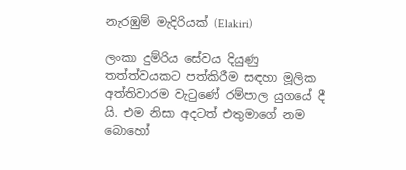නැරඹුම් මැදිරියක් (Elakiri)

ලංකා දුම්රිය සේවය දියුණු තත්ත්වයකට පත්කිරීම සඳහා මූලික අත්තිවාරම වැටුණේ රම්පාල යුගයේ දී යි. එම නිසා අදටත් එතුමාගේ නම බොහෝ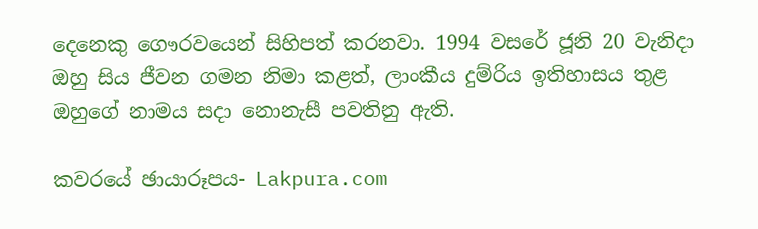දෙනෙකු ගෞරවයෙන් සිහිපත් කරනවා. 1994 වසරේ ජූනි 20 වැනිදා ඔහු සිය ජීවන ගමන නිමා කළත්, ලාංකීය දුම්රිය ඉතිහාසය තුළ ඔහුගේ නාමය සදා නොනැසී පවතිනු ඇති.

කවරයේ ඡායාරූපය- Lakpura.com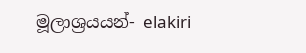මූලාශ්‍රයයන්- elakiri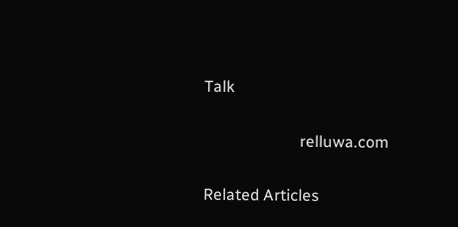Talk

                        relluwa.com

Related Articles